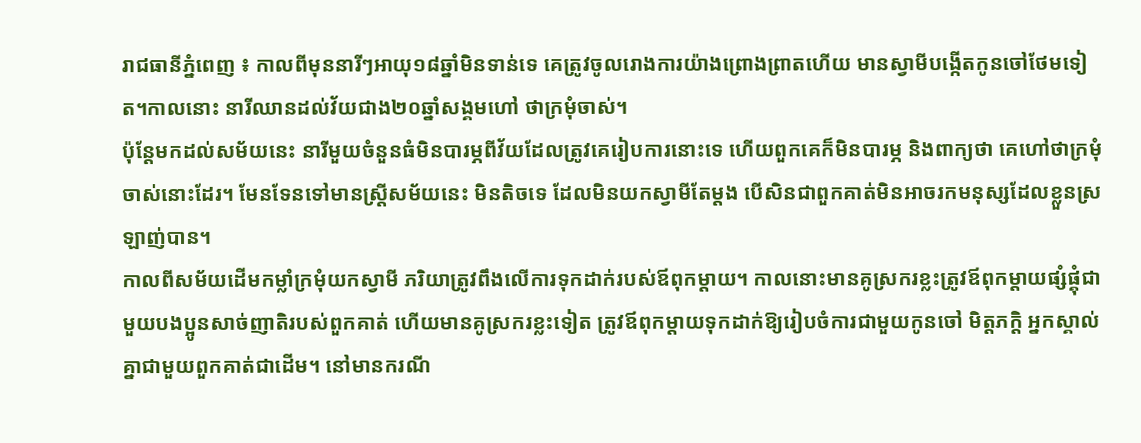រាជធានីភ្នំពេញ ៖ កាលពីមុននារីៗអាយុ១៨ឆ្នាំមិនទាន់ទេ គេត្រូវចូលរោងការយ៉ាងព្រោងព្រាតហើយ មានស្វាមីបង្កើតកូនចៅថែមទៀត។កាលនោះ នារីឈានដល់វ័យជាង២០ឆ្នាំសង្គមហៅ ថាក្រមុំចាស់។
ប៉ុន្តែមកដល់សម័យនេះ នារីមួយចំនួនធំមិនបារម្ភពីវ័យដែលត្រូវគេរៀបការនោះទេ ហើយពួកគេក៏មិនបារម្ភ និងពាក្យថា គេហៅថាក្រមុំចាស់នោះដែរ។ មែនទែនទៅមានស្ត្រីសម័យនេះ មិនតិចទេ ដែលមិនយកស្វាមីតែម្តង បើសិនជាពួកគាត់មិនអាចរកមនុស្សដែលខ្លួនស្រឡាញ់បាន។
កាលពីសម័យដើមកម្លាំក្រមុំយកស្វាមី ភរិយាត្រូវពឹងលើការទុកដាក់របស់ឪពុកម្តាយ។ កាលនោះមានគូស្រករខ្លះត្រូវឪពុកម្តាយផ្សំផ្គុំជាមួយបងប្អូនសាច់ញាតិរបស់ពួកគាត់ ហើយមានគូស្រករខ្លះទៀត ត្រូវឪពុកម្តាយទុកដាក់ឱ្យរៀបចំការជាមួយកូនចៅ មិត្តភក្តិ អ្នកស្គាល់គ្នាជាមួយពួកគាត់ជាដើម។ នៅមានករណី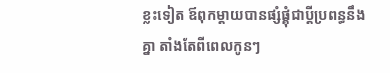ខ្លះទៀត ឪពុកម្តាយបានផ្សំផ្គុំជាប្តីប្រពន្ធនឹងគ្នា តាំងតែពីពេលកូនៗ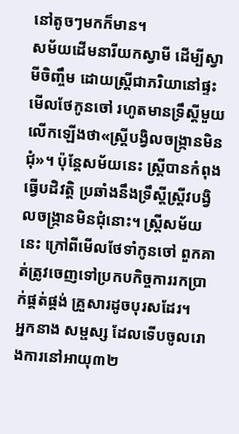នៅតូចៗមកក៏មាន។
សម័យដើមនារីយកស្វាមី ដើម្បីស្វាមីចិញ្ចឹម ដោយស្ត្រីជាភរិយានៅផ្ទះមើលថែកូនចៅ រហូតមានទ្រឹស្តីមួយលើកឡើងថា«ស្ត្រីបង្វិលចង្ក្រានមិនជុំ»។ ប៉ុន្តែសម័យនេះ ស្ត្រីបានកំពុងធ្វើបដិវត្តិ ប្រឆាំងនឹងទ្រឹស្តីស្ត្រីវបង្វិលចង្ក្រានមិនជុំនោះ។ ស្ត្រីសម័យនេះ ក្រៅពីមើលថែទាំកូនចៅ ពួកគាត់ត្រូវចេញទៅប្រកបកិច្ចការរកប្រាក់ផ្គត់ផ្គង់ គ្រួសារដូចបុរសដែរ។
អ្នកនាង សម្ផស្ស ដែលទើបចូលរោងការនៅអាយុ៣២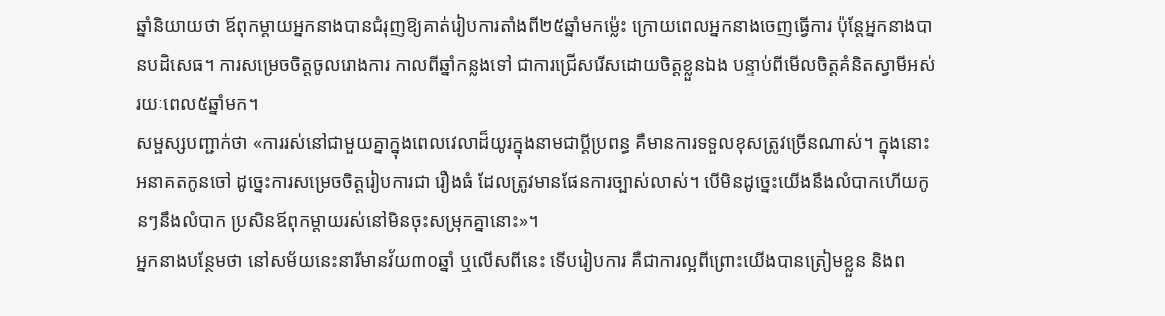ឆ្នាំនិយាយថា ឪពុកម្តាយអ្នកនាងបានជំរុញឱ្យគាត់រៀបការតាំងពី២៥ឆ្នាំមកម្ល៉េះ ក្រោយពេលអ្នកនាងចេញធ្វើការ ប៉ុន្តែអ្នកនាងបានបដិសេធ។ ការសម្រេចចិត្តចូលរោងការ កាលពីឆ្នាំកន្លងទៅ ជាការជ្រើសរើសដោយចិត្តខ្លួនឯង បន្ទាប់ពីមើលចិត្តគំនិតស្វាមីអស់រយៈពេល៥ឆ្នាំមក។
សម្ផស្សបញ្ជាក់ថា «ការរស់នៅជាមួយគ្នាក្នុងពេលវេលាដ៏យូរក្នុងនាមជាប្តីប្រពន្ធ គឺមានការទទួលខុសត្រូវច្រើនណាស់។ ក្នុងនោះអនាគតកូនចៅ ដូច្នេះការសម្រេចចិត្តរៀបការជា រឿងធំ ដែលត្រូវមានផែនការច្បាស់លាស់។ បើមិនដូច្នេះយើងនឹងលំបាកហើយកូនៗនឹងលំបាក ប្រសិនឪពុកម្តាយរស់នៅមិនចុះសម្រុកគ្នានោះ»។
អ្នកនាងបន្ថែមថា នៅសម័យនេះនារីមានវ័យ៣០ឆ្នាំ ឬលើសពីនេះ ទើបរៀបការ គឺជាការល្អពីព្រោះយើងបានត្រៀមខ្លួន និងព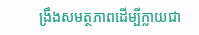ង្រឹងសមត្ថភាពដើម្បីក្លាយជា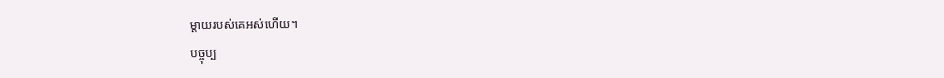ម្តាយរបស់គេអស់ហើយ។
បច្ចុប្ប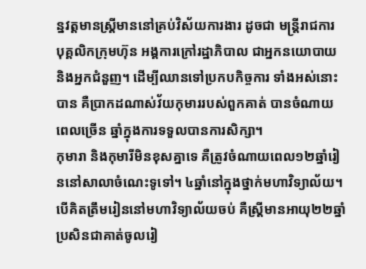ន្នវត្តមានស្ត្រីមាននៅគ្រប់វិស័យការងារ ដូចជា មន្ត្រីរាជការ បុគ្គលិកក្រុមហ៊ុន អង្គការក្រៅរដ្ឋាភិបាល ជាអ្នកនយោបាយ និងអ្នកជំនួញ។ ដើម្បីឈានទៅប្រកបកិច្ចការ ទាំងអស់នោះបាន គឺប្រាកដណាស់វ័យកុមាររបស់ពួកគាត់ បានចំណាយពេលច្រើន ឆ្នាំក្នុងការទទួលបានការសិក្សា។
កុមារា និងកុមារីមិនខុសគ្នាទេ គឺត្រូវចំណាយពេល១២ឆ្នាំរៀននៅសាលាចំណេះទូទៅ។ ៤ឆ្នាំនៅក្នុងថ្នាក់មហាវិទ្យាល័យ។ បើគិតត្រឹមរៀននៅមហាវិទ្យាល័យចប់ គឺស្ត្រីមានអាយុ២២ឆ្នាំ ប្រសិនជាគាត់ចូលរៀ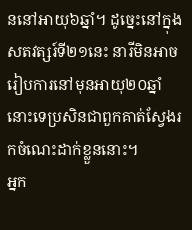ននៅអាយុ៦ឆ្នាំ។ ដូច្នេះនៅក្នុងសតវត្សរ៍ទី២១នេះ នារីមិនអាចរៀបការនៅមុនអាយុ២០ឆ្នាំនោះទេប្រសិនជាពួកគាត់ស្វែងរកចំណេះដាក់ខ្លួននោះ។
អ្នក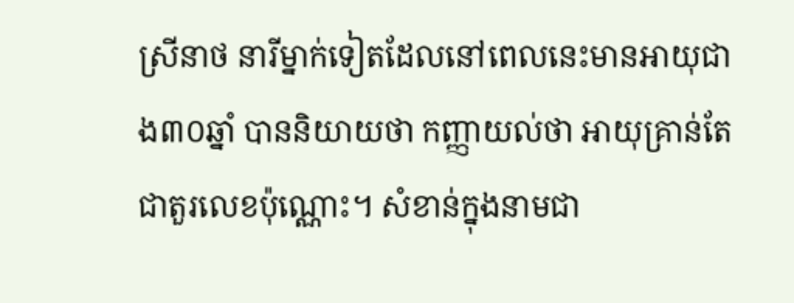ស្រីនាថ នារីម្នាក់ទៀតដែលនៅពេលនេះមានអាយុជាង៣០ឆ្នាំ បាននិយាយថា កញ្ញាយល់ថា អាយុគ្រាន់តែជាតួរលេខប៉ុណ្ណោះ។ សំខាន់ក្នុងនាមជា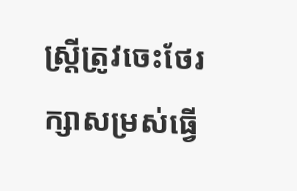ស្ត្រីត្រូវចេះថែរក្សាសម្រស់ធ្វើ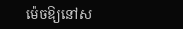ម៉េចឱ្យនៅស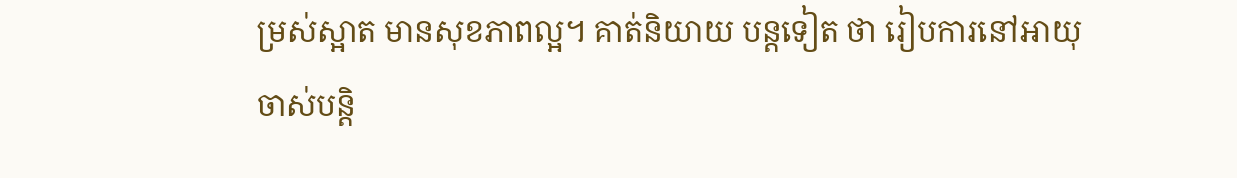ម្រស់ស្អាត មានសុខភាពល្អ។ គាត់និយាយ បន្តទៀត ថា រៀបការនៅអាយុចាស់បន្តិ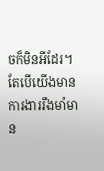ចក៏មិនអីដែរ។ តែបើយើងមានការងាររឹងមាំមាន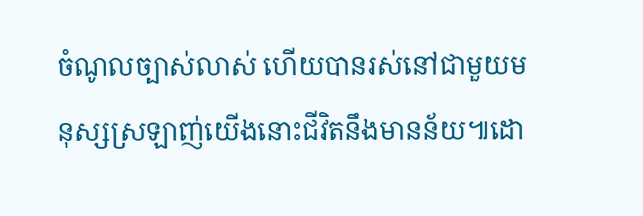ចំណូលច្បាស់លាស់ ហើយបានរស់នៅជាមួយមនុស្សស្រឡាញ់យើងនោះជីវិតនឹងមានន័យ៕ដោ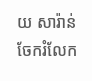យ សារ៉ាន់
ចែករំលែក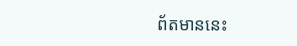ព័តមាននេះ